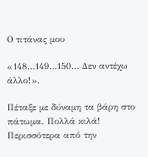Ο τιτάνας μου

«148…149…150… Δεν αντέχω άλλο!».

Πέταξε με δύναμη τα βάρη στο πάτωμα. Πολλά κιλά! Περισσότερα από την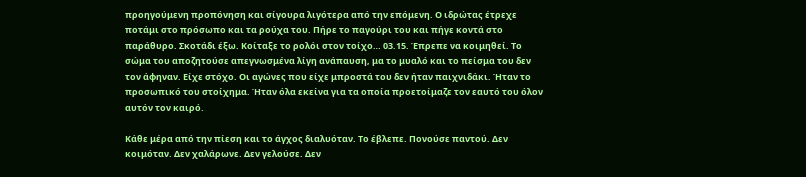προηγούμενη προπόνηση και σίγουρα λιγότερα από την επόμενη. Ο ιδρώτας έτρεχε ποτάμι στο πρόσωπο και τα ρούχα του. Πήρε το παγούρι του και πήγε κοντά στο παράθυρο. Σκοτάδι έξω. Κοίταξε το ρολόι στον τοίχο… 03.15. Έπρεπε να κοιμηθεί. Το σώμα του αποζητούσε απεγνωσμένα λίγη ανάπαυση, μα το μυαλό και το πείσμα του δεν τον άφηναν. Είχε στόχο. Οι αγώνες που είχε μπροστά του δεν ήταν παιχνιδάκι. Ήταν το προσωπικό του στοίχημα. Ήταν όλα εκείνα για τα οποία προετοίμαζε τον εαυτό του όλον αυτόν τον καιρό.

Κάθε μέρα από την πίεση και το άγχος διαλυόταν. Το έβλεπε. Πονούσε παντού. Δεν κοιμόταν. Δεν χαλάρωνε. Δεν γελούσε. Δεν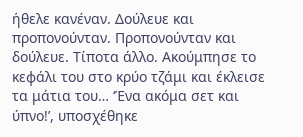ήθελε κανέναν. Δούλευε και προπονούνταν. Προπονούνταν και δούλευε. Τίποτα άλλο. Ακούμπησε το κεφάλι του στο κρύο τζάμι και έκλεισε τα μάτια του… ‘Ένα ακόμα σετ και ύπνο!’, υποσχέθηκε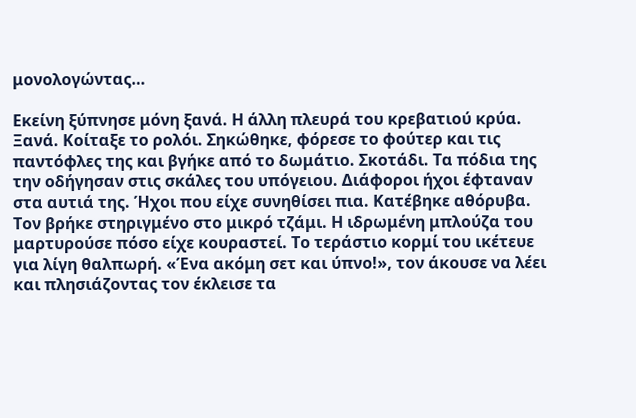μονολογώντας…

Εκείνη ξύπνησε μόνη ξανά. Η άλλη πλευρά του κρεβατιού κρύα. Ξανά. Κοίταξε το ρολόι. Σηκώθηκε, φόρεσε το φούτερ και τις παντόφλες της και βγήκε από το δωμάτιο. Σκοτάδι. Τα πόδια της την οδήγησαν στις σκάλες του υπόγειου. Διάφοροι ήχοι έφταναν στα αυτιά της. Ήχοι που είχε συνηθίσει πια. Κατέβηκε αθόρυβα. Τον βρήκε στηριγμένο στο μικρό τζάμι. Η ιδρωμένη μπλούζα του μαρτυρούσε πόσο είχε κουραστεί. Το τεράστιο κορμί του ικέτευε για λίγη θαλπωρή. «Ένα ακόμη σετ και ύπνο!», τον άκουσε να λέει και πλησιάζοντας τον έκλεισε τα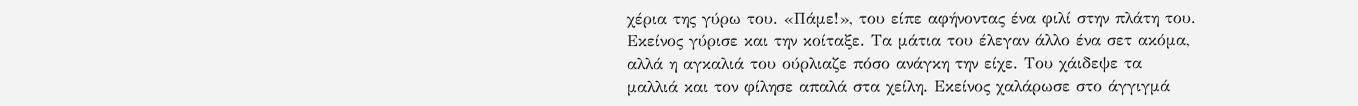χέρια της γύρω του. «Πάμε!», του είπε αφήνοντας ένα φιλί στην πλάτη του. Εκείνος γύρισε και την κοίταξε. Τα μάτια του έλεγαν άλλο ένα σετ ακόμα, αλλά η αγκαλιά του ούρλιαζε πόσο ανάγκη την είχε. Του χάιδεψε τα μαλλιά και τον φίλησε απαλά στα χείλη. Εκείνος χαλάρωσε στο άγγιγμά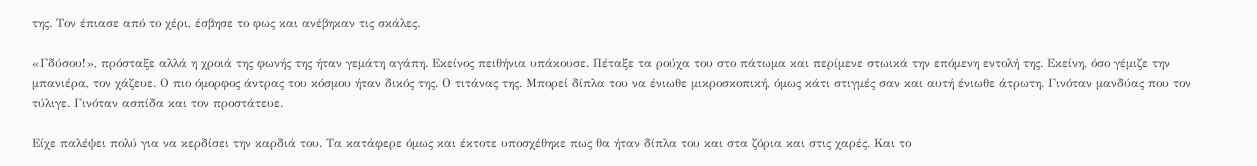της. Τον έπιασε από το χέρι, έσβησε το φως και ανέβηκαν τις σκάλες.

«Γδύσου!», πρόσταξε αλλά η χροιά της φωνής της ήταν γεμάτη αγάπη. Εκείνος πειθήνια υπάκουσε. Πέταξε τα ρούχα του στο πάτωμα και περίμενε στωικά την επόμενη εντολή της. Εκείνη, όσο γέμιζε την μπανιέρα, τον χάζευε. Ο πιο όμορφος άντρας του κόσμου ήταν δικός της. Ο τιτάνας της. Μπορεί δίπλα του να ένιωθε μικροσκοπική, όμως κάτι στιγμές σαν και αυτή ένιωθε άτρωτη. Γινόταν μανδύας που τον τύλιγε. Γινόταν ασπίδα και τον προστάτευε.

Είχε παλέψει πολύ για να κερδίσει την καρδιά του. Τα κατάφερε όμως και έκτοτε υποσχέθηκε πως θα ήταν δίπλα του και στα ζόρια και στις χαρές. Και το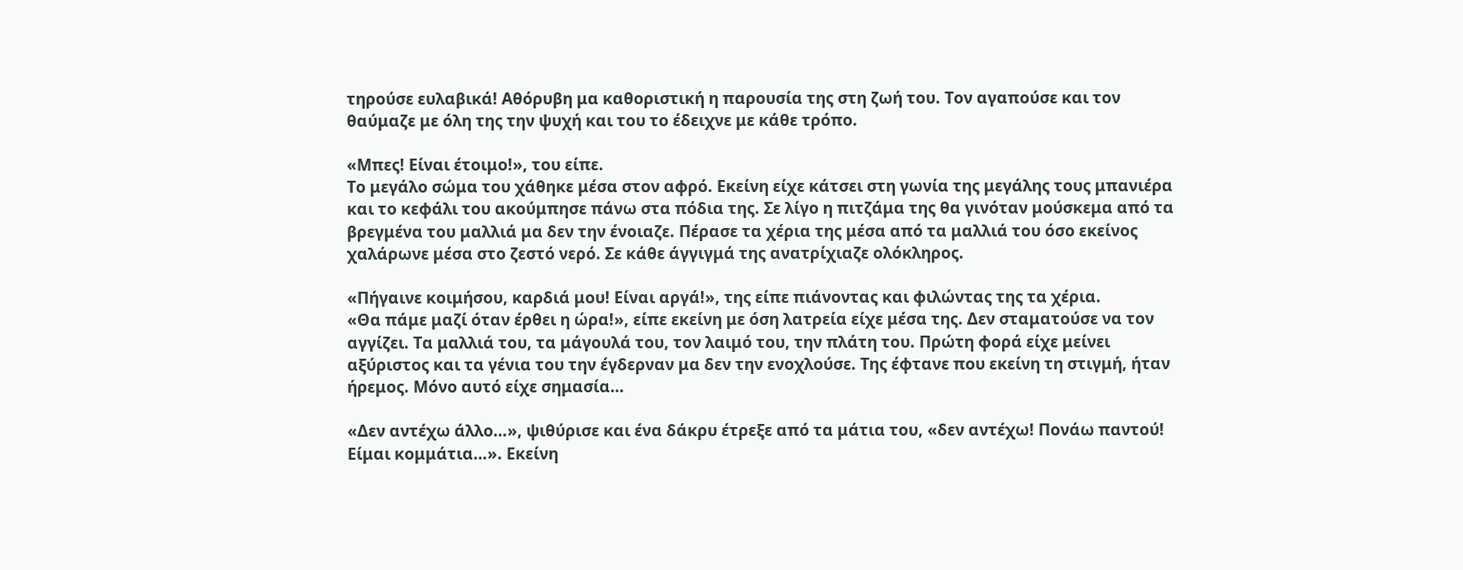τηρούσε ευλαβικά! Αθόρυβη μα καθοριστική η παρουσία της στη ζωή του. Τον αγαπούσε και τον θαύμαζε με όλη της την ψυχή και του το έδειχνε με κάθε τρόπο.

«Μπες! Είναι έτοιμο!», του είπε.
Το μεγάλο σώμα του χάθηκε μέσα στον αφρό. Εκείνη είχε κάτσει στη γωνία της μεγάλης τους μπανιέρα και το κεφάλι του ακούμπησε πάνω στα πόδια της. Σε λίγο η πιτζάμα της θα γινόταν μούσκεμα από τα βρεγμένα του μαλλιά μα δεν την ένοιαζε. Πέρασε τα χέρια της μέσα από τα μαλλιά του όσο εκείνος χαλάρωνε μέσα στο ζεστό νερό. Σε κάθε άγγιγμά της ανατρίχιαζε ολόκληρος.

«Πήγαινε κοιμήσου, καρδιά μου! Είναι αργά!», της είπε πιάνοντας και φιλώντας της τα χέρια.
«Θα πάμε μαζί όταν έρθει η ώρα!», είπε εκείνη με όση λατρεία είχε μέσα της. Δεν σταματούσε να τον αγγίζει. Τα μαλλιά του, τα μάγουλά του, τον λαιμό του, την πλάτη του. Πρώτη φορά είχε μείνει αξύριστος και τα γένια του την έγδερναν μα δεν την ενοχλούσε. Της έφτανε που εκείνη τη στιγμή, ήταν ήρεμος. Μόνο αυτό είχε σημασία…

«Δεν αντέχω άλλο…», ψιθύρισε και ένα δάκρυ έτρεξε από τα μάτια του, «δεν αντέχω! Πονάω παντού! Είμαι κομμάτια…». Εκείνη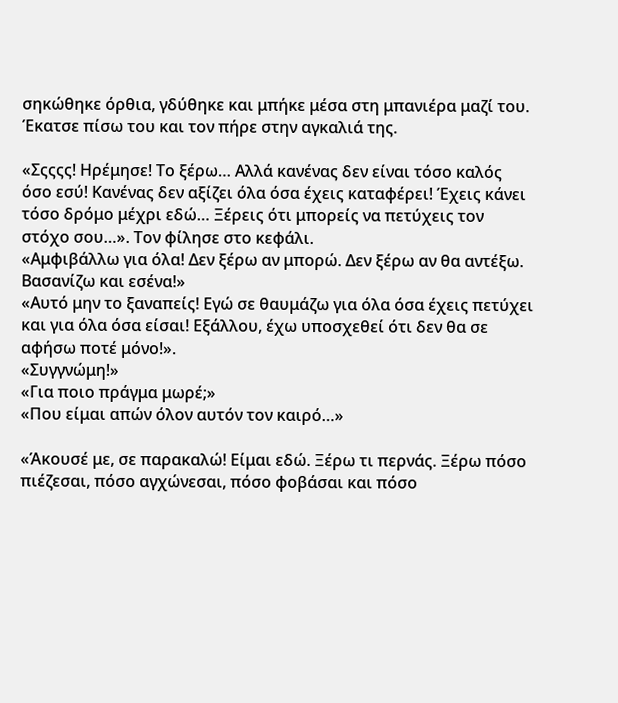σηκώθηκε όρθια, γδύθηκε και μπήκε μέσα στη μπανιέρα μαζί του. Έκατσε πίσω του και τον πήρε στην αγκαλιά της.

«Σςςςς! Ηρέμησε! Το ξέρω… Αλλά κανένας δεν είναι τόσο καλός όσο εσύ! Κανένας δεν αξίζει όλα όσα έχεις καταφέρει! Έχεις κάνει τόσο δρόμο μέχρι εδώ… Ξέρεις ότι μπορείς να πετύχεις τον στόχο σου…». Τον φίλησε στο κεφάλι.
«Αμφιβάλλω για όλα! Δεν ξέρω αν μπορώ. Δεν ξέρω αν θα αντέξω. Βασανίζω και εσένα!»
«Αυτό μην το ξαναπείς! Εγώ σε θαυμάζω για όλα όσα έχεις πετύχει και για όλα όσα είσαι! Εξάλλου, έχω υποσχεθεί ότι δεν θα σε αφήσω ποτέ μόνο!».
«Συγγνώμη!»
«Για ποιο πράγμα μωρέ;»
«Που είμαι απών όλον αυτόν τον καιρό…»

«Άκουσέ με, σε παρακαλώ! Είμαι εδώ. Ξέρω τι περνάς. Ξέρω πόσο πιέζεσαι, πόσο αγχώνεσαι, πόσο φοβάσαι και πόσο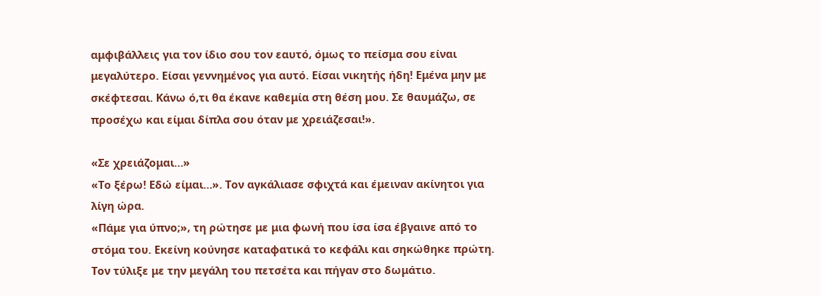αμφιβάλλεις για τον ίδιο σου τον εαυτό, όμως το πείσμα σου είναι μεγαλύτερο. Είσαι γεννημένος για αυτό. Είσαι νικητής ήδη! Εμένα μην με σκέφτεσαι. Κάνω ό,τι θα έκανε καθεμία στη θέση μου. Σε θαυμάζω, σε προσέχω και είμαι δίπλα σου όταν με χρειάζεσαι!».

«Σε χρειάζομαι…»
«Το ξέρω! Εδώ είμαι…». Τον αγκάλιασε σφιχτά και έμειναν ακίνητοι για λίγη ώρα.
«Πάμε για ύπνο;», τη ρώτησε με μια φωνή που ίσα ίσα έβγαινε από το στόμα του. Εκείνη κούνησε καταφατικά το κεφάλι και σηκώθηκε πρώτη. Τον τύλιξε με την μεγάλη του πετσέτα και πήγαν στο δωμάτιο.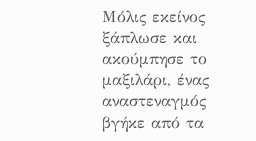Μόλις εκείνος ξάπλωσε και ακούμπησε το μαξιλάρι, ένας αναστεναγμός βγήκε από τα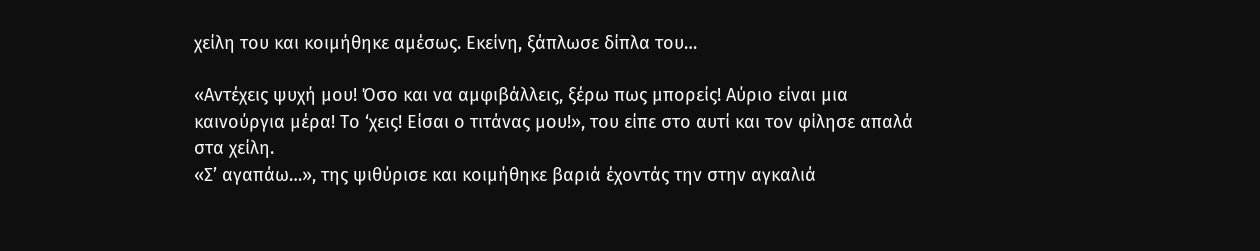χείλη του και κοιμήθηκε αμέσως. Εκείνη, ξάπλωσε δίπλα του…

«Αντέχεις ψυχή μου! Όσο και να αμφιβάλλεις, ξέρω πως μπορείς! Αύριο είναι μια καινούργια μέρα! Το ‘χεις! Είσαι ο τιτάνας μου!», του είπε στο αυτί και τον φίλησε απαλά στα χείλη.
«Σ’ αγαπάω…», της ψιθύρισε και κοιμήθηκε βαριά έχοντάς την στην αγκαλιά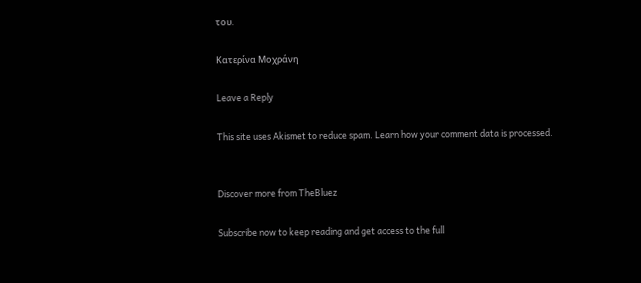του.

Κατερίνα Μοχράνη

Leave a Reply

This site uses Akismet to reduce spam. Learn how your comment data is processed.


Discover more from TheBluez

Subscribe now to keep reading and get access to the full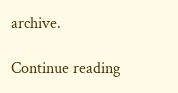archive.

Continue reading